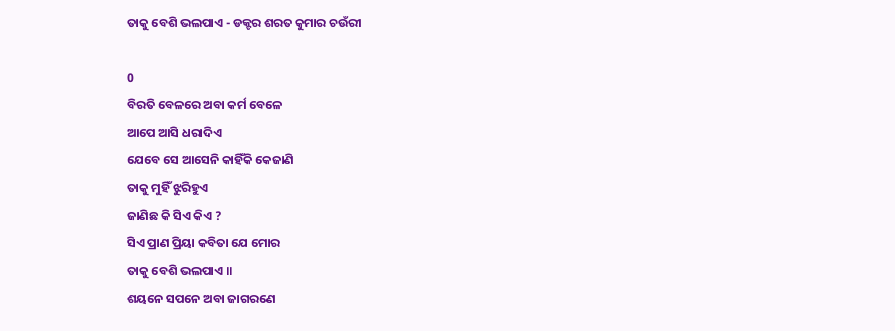ତାକୁ ବେଶି ଭଲପାଏ - ଡକ୍ଟର ଶରତ କୁମାର ଚଉଁରୀ

0
ବିରତି ବେଳରେ ଅବା କର୍ମ ବେଳେ
ଆପେ ଆସି ଧରାଦିଏ
ଯେବେ ସେ ଆସେନି କାହିଁକି କେଜାଣି
ତାକୁ ମୁହିଁ ଝୁରିହୁଏ
ଜାଣିଛ କି ସିଏ କିଏ ?
ସିଏ ପ୍ରାଣ ପ୍ରିୟା କବିତା ଯେ ମୋର
ତାକୁ ବେଶି ଭଲପାଏ ॥
ଶୟନେ ସପନେ ଅବା ଜାଗରଣେ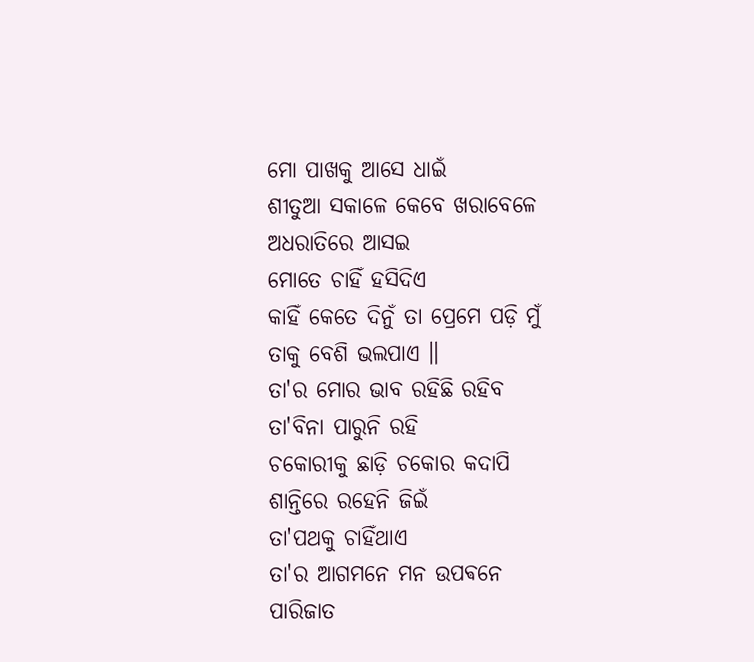ମୋ ପାଖକୁ ଆସେ ଧାଇଁ
ଶୀତୁଆ ସକାଳେ କେବେ ଖରାବେଳେ
ଅଧରାତିରେ ଆସଇ
ମୋତେ ଚାହିଁ ହସିଦିଏ
କାହିଁ କେତେ ଦିନୁଁ ତା ପ୍ରେମେ ପଡ଼ି ମୁଁ
ତାକୁ ବେଶି ଭଲପାଏ ॥
ତା'ର ମୋର ଭାବ ରହିଛି ରହିବ
ତା'ବିନା ପାରୁନି ରହି
ଚକୋରୀକୁ ଛାଡ଼ି ଚକୋର କଦାପି
ଶାନ୍ତିରେ ରହେନି ଜିଇଁ
ତା'ପଥକୁ ଚାହିଁଥାଏ
ତା'ର ଆଗମନେ ମନ ଉପଵନେ
ପାରିଜାତ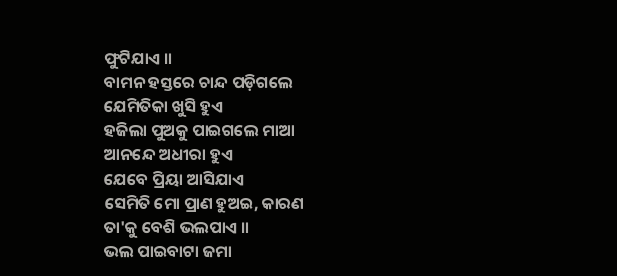ଫୁଟିଯାଏ ॥
ବାମନ ହସ୍ତରେ ଚାନ୍ଦ ପଡ଼ିଗଲେ
ଯେମିତିକା ଖୁସି ହୁଏ
ହଜିଲା ପୁଅକୁ ପାଇଗଲେ ମାଆ
ଆନନ୍ଦେ ଅଧୀରା ହୁଏ
ଯେବେ ପ୍ରିୟା ଆସିଯାଏ
ସେମିତି ମୋ ପ୍ରାଣ ହୁଅଇ, କାରଣ
ତା'କୁ ବେଶି ଭଲପାଏ ॥
ଭଲ ପାଇବାଟା ଜମା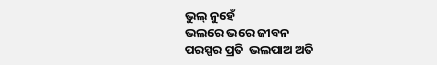ଭୁଲ୍ ନୁହେଁ
ଭଲରେ ଭରେ ଜୀବନ
ପରସ୍ପର ପ୍ରତି  ଭଲପାଅ ଅତି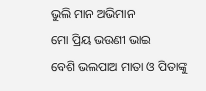ଭୁଲି ମାନ ଅଭିମାନ
ମୋ ପ୍ରିୟ ଭଉଣୀ ଭାଇ
ବେଶି ଭଲପାଅ ମାତା ଓ ପିତାଙ୍କୁ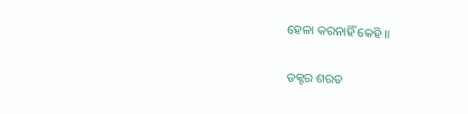ହେଳା କରନାହିଁ କେହି ॥

ଡକ୍ଟର ଶରତ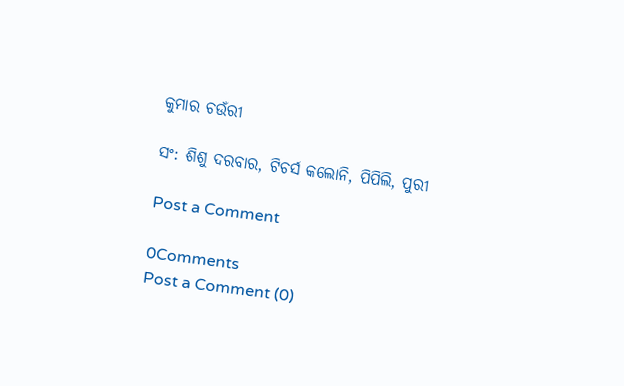କୁମାର ଚଉଁରୀ

ସଂ: ଶିଶୁ ଦରବାର, ଟିଚର୍ସ କଲୋନି, ପିପିଲି, ପୁରୀ

Post a Comment

0Comments
Post a Comment (0)